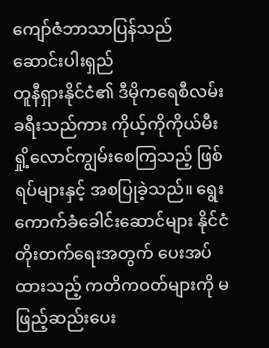ကျော်ဇံဘာသာပြန်သည်
ဆောင်းပါးရှည်
တူနီရှားနိုင်ငံ၏ ဒီမိုကရေစီလမ်းခရီးသည်ကား ကိုယ့်ကိုကိုယ်မီးရှို့လောင်ကျွမ်းစေကြသည့် ဖြစ်ရပ်များနှင့် အစပြုခဲ့သည်။ ရွေးကောက်ခံခေါင်းဆောင်များ နိုင်ငံတိုးတက်ရေးအတွက် ပေးအပ်ထားသည့် ကတိကဝတ်များကို မဖြည့်ဆည်းပေး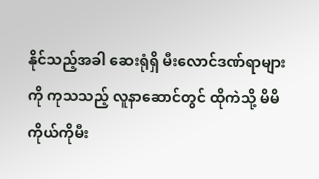နိုင်သည့်အခါ ဆေးရုံရှိ မီးလောင်ဒဏ်ရာများကို ကုသသည့် လူနာဆောင်တွင် ထိုကဲသို့ မိမိကိုယ်ကိုမီး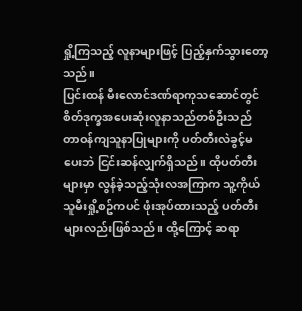ရှို့ကြသည့် လူနာများဖြင့် ပြည့်နှက်သွားတော့သည်။
ပြင်းထန် မီးလောင်ဒဏ်ရာကုသဆောင်တွင် စိတ်ဒုက္ခအပေးဆုံးလူနာသည်တစ်ဦးသည် တာဝန်ကျသူနာပြုများကို ပတ်တီးလဲခွင့်မပေးဘဲ ငြင်းဆန်လျှက်ရှိသည်။ ထိုပတ်တီးများမှာ လွန်ခဲ့သည့်သုံးလအကြာက သူ့ကိုယ်သူမီးရှို့စဥ်ကပင် ဖုံးအုပ်ထားသည့် ပတ်တီးများလည်းဖြစ်သည်။ ထို့ကြောင့် ဆရာ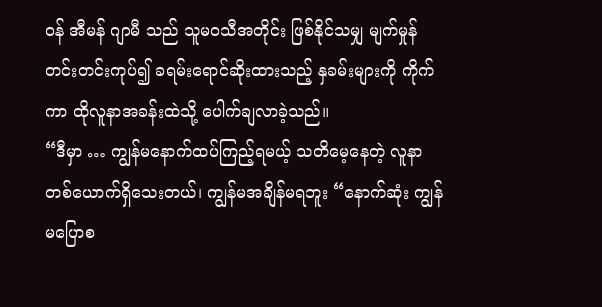ဝန် အီမန် ဂျာမီ သည် သူမဝသီအတိုင်း ဖြစ်နိုင်သမျှ မျက်မှုန်တင်းတင်းကုပ်၍ ခရမ်းရောင်ဆိုးထားသည့် နှခမ်းများကို ကိုက်ကာ ထိုလူနာအခန်းထဲသို့ ပေါက်ချလာခဲ့သည်။
“ဒီမှာ … ကျွန်မနောက်ထပ်ကြည့်ရမယ့် သတိမေ့နေတဲ့ လူနာတစ်ယောက်ရှိသေးတယ်၊ ကျွန်မအချိန်မရဘူး “နောက်ဆုံး ကျွန်မပြောစ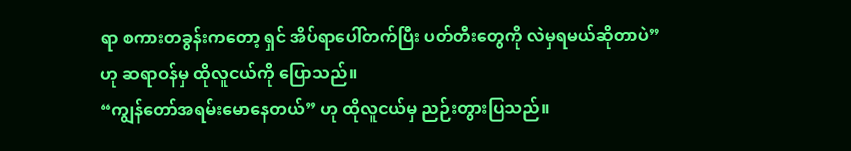ရာ စကားတခွန်းကတော့ ရှင် အိပ်ရာပေါ်တက်ပြီး ပတ်တီးတွေကို လဲမှရမယ်ဆိုတာပဲ” ဟု ဆရာဝန်မှ ထိုလူငယ်ကို ပြောသည်။
“ကျွန်တော်အရမ်းမောနေတယ်” ဟု ထိုလူငယ်မှ ညဉ်းတွားပြသည်။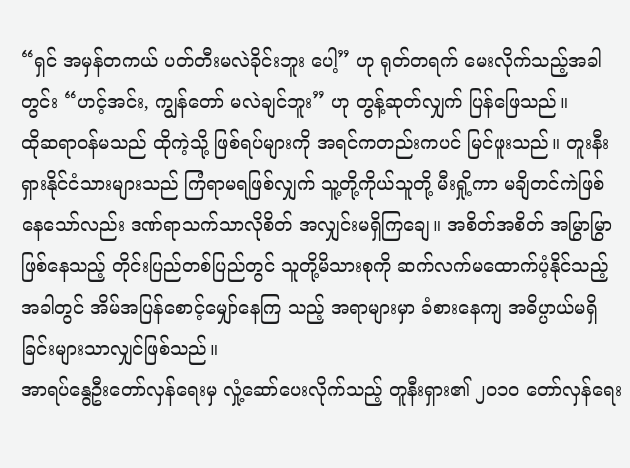“ရှင် အမှန်တကယ် ပတ်တီးမလဲခိုင်းဘူး ပေါ့” ဟု ရုတ်တရက် မေးလိုက်သည့်အခါတွင်း “ဟင့်အင်း, ကျွန်တော် မလဲချင်ဘူး” ဟု တွန့်ဆုတ်လျှက် ပြန်ဖြေသည်။
ထိုဆရာဝန်မသည် ထိုကဲ့သို့ ဖြစ်ရပ်များကို အရင်ကတည်းကပင် မြင်ဖူးသည်။ တူးနီးရှားနိုင်ငံသားများသည် ကြံရာမရဖြစ်လျှက် သူ့တို့ကိုယ်သူတို့ မီးရှို့ကာ မချိတင်ကဲဖြစ်နေသော်လည်း ဒဏ်ရာသက်သာလိုစိတ် အလျှင်းမရှိကြချေ။ အစိတ်အစိတ် အမြွာမြွာ ဖြစ်နေသည့် တိုင်းပြည်တစ်ပြည်တွင် သူတို့မိသားစုကို ဆက်လက်မထောက်ပံ့နိုင်သည့်အခါတွင် အိမ်အပြန်စောင့်မျှော်နေကြ သည့် အရာများမှာ ခံစားနေကျ အဓိပ္ပာယ်မရှိခြင်းများသာလျှင်ဖြစ်သည်။
အာရပ်နွေဦးတော်လှန်ရေးမှ လှုံ့ဆော်ပေးလိုက်သည့် တူနီးရှား၏ ၂၀၁၀ တော်လှန်ရေး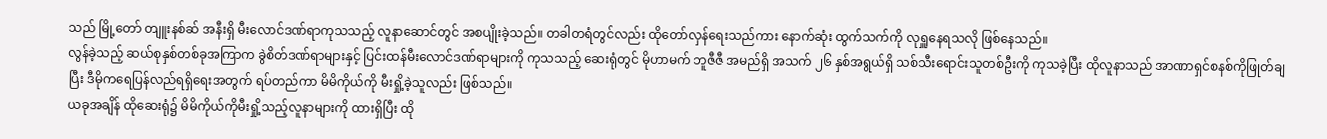သည် မြို့တော် တျူးနစ်ဆ် အနီးရှိ မီးလောင်ဒဏ်ရာကုသသည့် လူနာဆောင်တွင် အစပျိုးခဲ့သည်။ တခါတရံတွင်လည်း ထိုတော်လှန်ရေးသည်ကား နောက်ဆုံး ထွက်သက်ကို လုရှူနေရသလို ဖြစ်နေသည်။
လွန်ခဲ့သည့် ဆယ်စုနှစ်တစ်ခုအကြာက ခွဲစိတ်ဒဏ်ရာများနှင့် ပြင်းထန်မီးလောင်ဒဏ်ရာများကို ကုသသည့် ဆေးရုံတွင် မိုဟာမက် ဘူဇီဇီ အမည်ရှိ အသက် ၂၆ နှစ်အရွယ်ရှိ သစ်သီးရောင်းသူတစ်ဦးကို ကုသခဲ့ပြီး ထိုလူနာသည် အာဏာရှင်စနစ်ကိုဖြုတ်ချပြီး ဒီမိုကရေပြန်လည်ရရှိရေးအတွက် ရပ်တည်ကာ မိမိကိုယ်ကို မီးရှို့ခဲ့သူလည်း ဖြစ်သည်။
ယခုအချိန် ထိုဆေးရုံ၌ မိမိကိုယ်ကိုမီးရှို့သည့်လူနာများကို ထားရှိပြီး ထို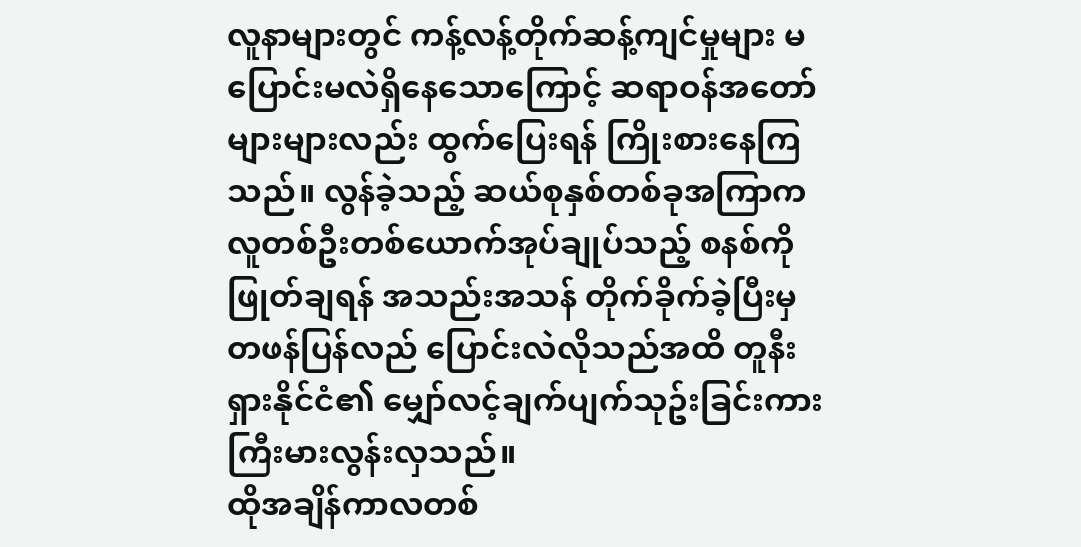လူနာများတွင် ကန့်လန့်တိုက်ဆန့်ကျင်မှုများ မပြောင်းမလဲရှိနေသောကြောင့် ဆရာဝန်အတော်များများလည်း ထွက်ပြေးရန် ကြိုးစားနေကြသည်။ လွန်ခဲ့သည့် ဆယ်စုနှစ်တစ်ခုအကြာက လူတစ်ဦးတစ်ယောက်အုပ်ချုပ်သည့် စနစ်ကို ဖြုတ်ချရန် အသည်းအသန် တိုက်ခိုက်ခဲ့ပြီးမှ တဖန်ပြန်လည် ပြောင်းလဲလိုသည်အထိ တူနီးရှားနိုင်ငံ၏ မျှော်လင့်ချက်ပျက်သုဥ်းခြင်းကား ကြီးမားလွန်းလှသည်။
ထိုအချိန်ကာလတစ်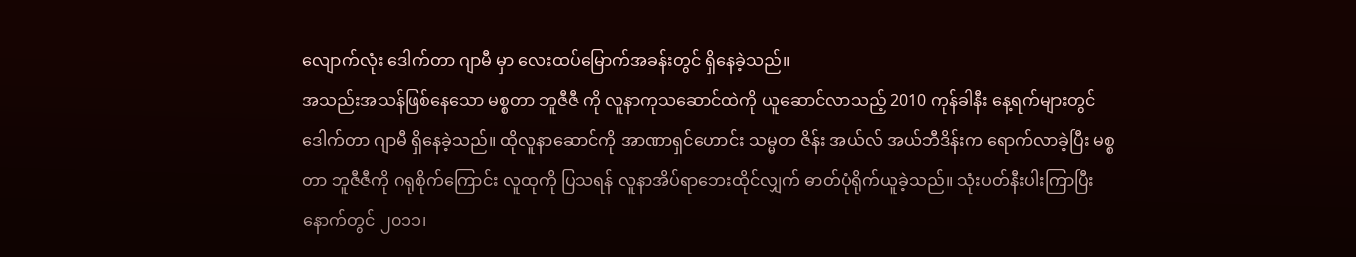လျောက်လုံး ဒေါက်တာ ဂျာမီ မှာ လေးထပ်မြောက်အခန်းတွင် ရှိနေခဲ့သည်။
အသည်းအသန်ဖြစ်နေသော မစ္စတာ ဘူဇီဇီ ကို လူနာကုသဆောင်ထဲကို ယူဆောင်လာသည့် 2010 ကုန်ခါနီး နေ့ရက်များတွင် ဒေါက်တာ ဂျာမီ ရှိနေခဲ့သည်။ ထိုလူနာဆောင်ကို အာဏာရှင်ဟောင်း သမ္မတ ဇိန်း အယ်လ် အယ်ဘီဒိန်းက ရောက်လာခဲ့ပြီး မစ္စတာ ဘူဇီဇီကို ဂရုစိုက်ကြောင်း လူထုကို ပြသရန် လူနာအိပ်ရာဘေးထိုင်လျှက် ဓာတ်ပုံရိုက်ယူခဲ့သည်။ သုံးပတ်နီးပါးကြာပြီးနောက်တွင် ၂၀၁၁၊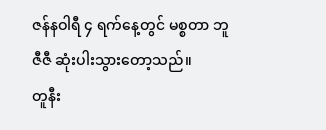ဇန်နဝါရီ ၄ ရက်နေ့တွင် မစ္စတာ ဘူဇီဇီ ဆုံးပါးသွားတော့သည်။
တူနီး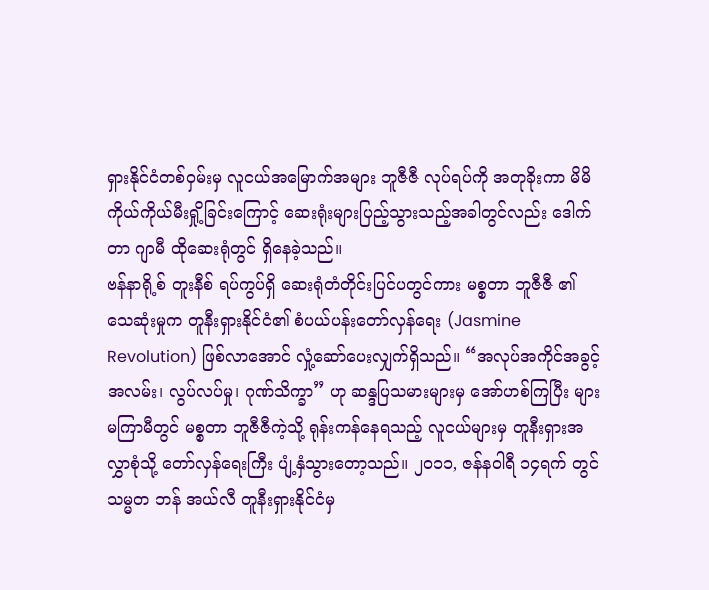ရှားနိုင်ငံတစ်ဝှမ်းမှ လူငယ်အမြောက်အများ ဘူဇီဇီ လုပ်ရပ်ကို အတုခိုးကာ မိမိကိုယ်ကိုယ်မီးရှို့ခြင်းကြောင့် ဆေးရုံးများပြည့်သွားသည့်အခါတွင်လည်း ဒေါက်တာ ဂျာမီ ထိုဆေးရုံတွင် ရှိနေခဲ့သည်။
ဗန်နာရို့စ် တူးနီစ် ရပ်ကွပ်ရှိ ဆေးရုံတံတိုင်းပြင်ပတွင်ကား မစ္စတာ ဘူဇီဇီ ၏ သေဆုံးမှုက တူနီးရှားနိုင်ငံ၏ စံပယ်ပန်းတော်လှန်ရေး (Jasmine Revolution) ဖြစ်လာအောင် လှုံ့ဆော်ပေးလျှက်ရှိသည်။ “အလုပ်အကိုင်အခွင့်အလမ်း၊ လွပ်လပ်မှု၊ ဂုဏ်သိက္ခာ” ဟု ဆန္ဒပြသမားများမှ အော်ဟစ်ကြပြီး များမကြာမီတွင် မစ္စတာ ဘူဇီဇီကဲ့သို့ ရုန်းကန်နေရသည့် လူငယ်များမှ တူနီးရှားအလွှာစုံသို့ တော်လှန်ရေးကြီး ပျံ့နှံသွားတော့သည်။ ၂၀၁၁, ဇန်နဝါရီ ၁၄ရက် တွင် သမ္မတ ဘန် အယ်လီ တူနီးရှားနိုင်ငံမှ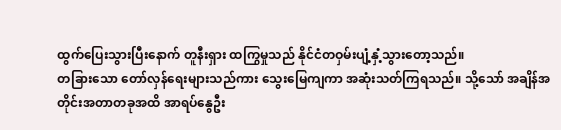ထွက်ပြေးသွားပြီးနောက် တူနီးရှား ထကြွမှုသည် နိုင်ငံတဝှမ်းပျံ့နှံ့သွားတော့သည်။
တခြားသော တော်လှန်ရေးများသည်ကား သွေးမြေကျကာ အဆုံးသတ်ကြရသည်။ သို့သော် အချိန်အတိုင်းအတာတခုအထိ အာရပ်နွေဦး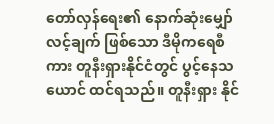တော်လှန်ရေး၏ နောက်ဆုံးမျှော်လင့်ချက် ဖြစ်သော ဒီမိုကရေစီ ကား တူနီးရှားနိုင်ငံတွင် ပွင့်နေသယောင် ထင်ရသည်။ တူနီးရှား နိုင်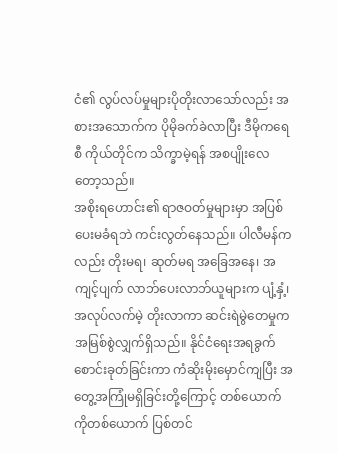ငံ၏ လွပ်လပ်မှုများပိုတိုးလာသော်လည်း အစားအသောက်က ပိုမိုခက်ခဲလာပြီး ဒီမိုကရေစီ ကိုယ်တိုင်က သိက္ခာမဲ့ရန် အစပျိုးလေတော့သည်။
အစိုးရဟောင်း၏ ရာဇဝတ်မှုများမှာ အပြစ်ပေးမခံရဘဲ ကင်းလွတ်နေသည်။ ပါလီမန်ကလည်း တိုးမရ၊ ဆုတ်မရ အခြေအနေ၊ အကျင့်ပျက် လာဘ်ပေးလာဘ်ယူများက ပျံ့နှံ့၊ အလုပ်လက်မဲ့ တိုးလာကာ ဆင်းရဲမွဲတေမှုက အမြစ်စွဲလျှက်ရှိသည်။ နိုင်ငံရေးအရခွက်စောင်းခုတ်ခြင်းကာ ကံဆိုးမိုးမှောင်ကျပြီး အတွေ့အကြုံမရှိခြင်းတို့ကြောင့် တစ်ယောက်ကိုတစ်ယောက် ပြစ်တင်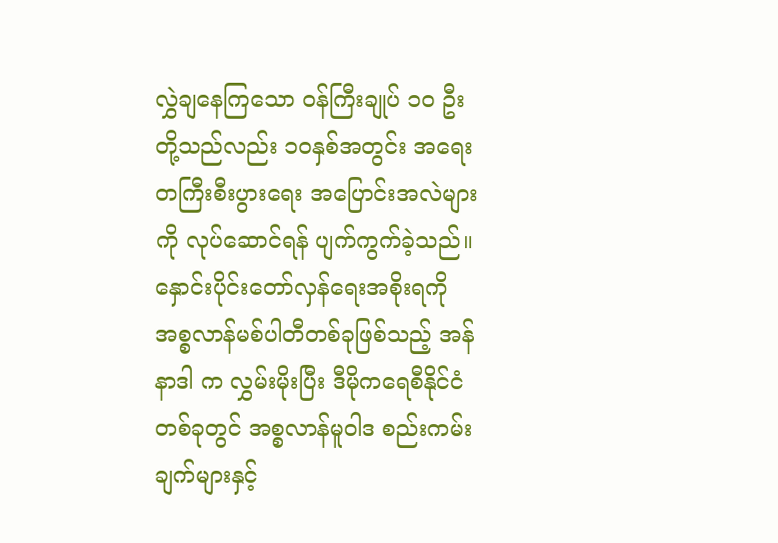လွှဲချနေကြသော ဝန်ကြီးချုပ် ၁၀ ဦးတို့သည်လည်း ၁၀နှစ်အတွင်း အရေးတကြီးစီးပွားရေး အပြောင်းအလဲများကို လုပ်ဆောင်ရန် ပျက်ကွက်ခဲ့သည်။
နှောင်းပိုင်းတော်လှန်ရေးအစိုးရကို အစ္စလာန်မစ်ပါတီတစ်ခုဖြစ်သည့် အန်နာဒါ က လွှမ်းမိုးပြီး ဒီမိုကရေစီနိုင်ငံတစ်ခုတွင် အစ္စလာန်မူဝါဒ စည်းကမ်းချက်များနှင့်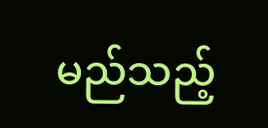မည်သည့်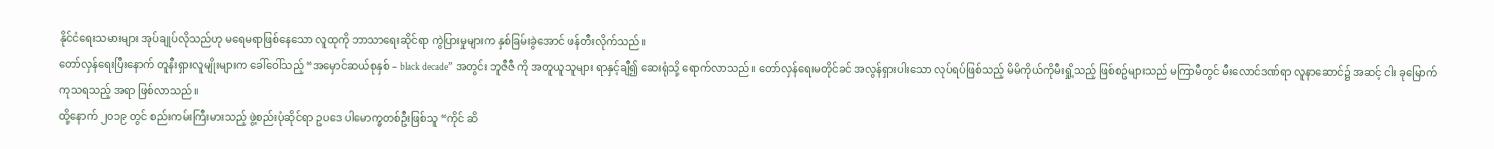နိုင်ငံရေးသမားများ အုပ်ချုပ်လိုသည်ဟု မရေမရာဖြစ်နေသော လူထုကို ဘာသာရေးဆိုင်ရာ ကွဲပြားမှုများက နှစ်ခြမ်းခွဲအောင် ဖန်တီးလိုက်သည်။
တော်လှန်ရေးပြီးနောက် တူနီးရှားလူမျိုးများက ခေါ်ဝေါ်သည့် “အမှောင်ဆယ်စုနှစ် – black decade” အတွင်း ဘူဇီဇီ ကို အတူယူသူများ ရာနှင့်ချီ၍ ဆေးရုံသို့ ရောက်လာသည်။ တော်လှန်ရေးမတိုင်ခင် အလွန်ရှားပါးသော လုပ်ရပ်ဖြစ်သည့် မိမိကိုယ်ကိုမီးရှို့သည့် ဖြစ်စဥ်များသည် မကြာမီတွင် မီးလောင်ဒဏ်ရာ လူနာဆောင်၌ အဆင့် ငါး ခုမြောက် ကုသရသည့် အရာ ဖြစ်လာသည်။
ထို့နောက် ၂၀၁၉ တွင် စည်းကမ်းကြီးမားသည့် ဖွဲ့စည်းပုံဆိုင်ရာ ဥပဒေ ပါမောက္ခတစ်ဦးဖြစ်သူ “ကိုင် ဆိ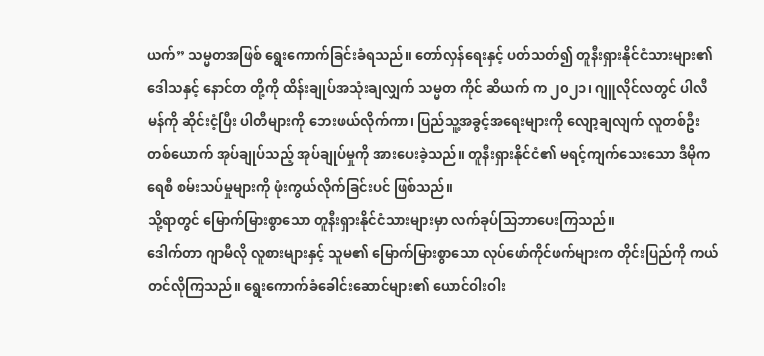ယက်” သမ္မတအဖြစ် ရွေးကောက်ခြင်းခံရသည်။ တော်လှန်ရေးနှင့် ပတ်သတ်၍ တူနီးရှားနိုင်ငံသားများ၏ ဒေါသနှင့် နောင်တ တို့ကို ထိန်းချုပ်အသုံးချလျှက် သမ္မတ ကိုင် ဆိယက် က ၂၀၂၁၊ ဂျူလိုင်လတွင် ပါလီမန်ကို ဆိုင်းငံ့ပြီး ပါတီများကို ဘေးဖယ်လိုက်ကာ၊ ပြည်သူ့အခွင့်အရေးများကို လျော့ချလျက် လူတစ်ဦးတစ်ယောက် အုပ်ချုပ်သည့် အုပ်ချုပ်မှုကို အားပေးခဲ့သည်။ တူနီးရှားနိုင်ငံ၏ မရင့်ကျက်သေးသော ဒီမိုကရေစီ စမ်းသပ်မှုများကို ဖုံးကွယ်လိုက်ခြင်းပင် ဖြစ်သည်။
သို့ရာတွင် မြောက်မြားစွာသော တူနီးရှားနိုင်ငံသားများမှာ လက်ခုပ်သြဘာပေးကြသည်။
ဒေါက်တာ ဂျာမီလို လူစားများနှင့် သူမ၏ မြောက်မြားစွာသော လုပ်ဖော်ကိုင်ဖက်များက တိုင်းပြည်ကို ကယ်တင်လိုကြသည်။ ရွေးကောက်ခံခေါင်းဆောင်များ၏ ယောင်ဝါးဝါး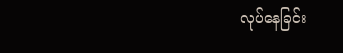လုပ်နေခြင်း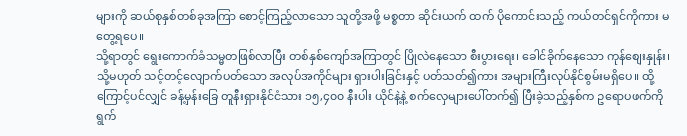များကို ဆယ်စုနှစ်တစ်ခုအကြာ စောင့်ကြည့်လာသော သူတို့အဖို့ မစ္စတာ ဆိုင်းယက် ထက် ပိုကောင်းသည့် ကယ်တင်ရှင်ကိုကား မတွေ့ရပေ။
သို့ရာတွင် ရွေးကောက်ခံသမ္မတဖြစ်လာပြီး တစ်နှစ်ကျော်အကြာတွင် ပြိုလဲနေသော စီးပွားရေး၊ ခေါင်ခိုက်နေသော ကုန်စျေးနှုန်း၊ သို့မဟုတ် သင့်တင့်လျောက်ပတ်သော အလုပ်အကိုင်များ ရှားပါးခြင်းနှင့် ပတ်သတ်၍ကား အများကြီးလုပ်နိုင်စွမ်းမရှိပေ။ ထို့ကြောင့်ပင်လျှင် ခန့်မှန်းခြေ တူနီးရှားနိုင်ငံသား ၁၅,၄၀၀ နီးပါး ယိုင်နဲ့နဲ့ စက်လှေများပေါ်တက်၍ ပြီးခဲ့သည့်နှစ်က ဥရောပဖက်ကို ရွက်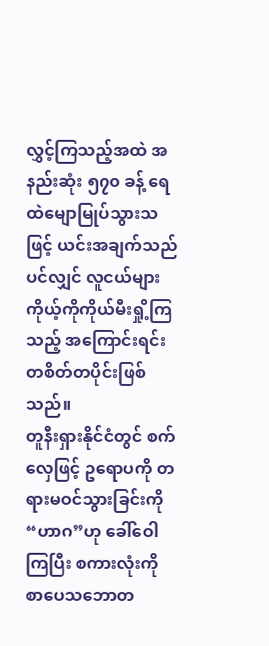လွှင့်ကြသည့်အထဲ အနည်းဆုံး ၅၇၀ ခန့် ရေထဲမျောမြုပ်သွားသဖြင့် ယင်းအချက်သည်ပင်လျှင် လူငယ်များ ကိုယ့်ကိုကိုယ်မီးရှို့ကြသည့် အကြောင်းရင်း တစိတ်တပိုင်းဖြစ်သည်။
တူနီးရှားနိုင်ငံတွင် စက်လှေဖြင့် ဥရောပကို တရားမဝင်သွားခြင်းကို “ဟာဂ”ဟု ခေါ်ဝေါကြပြီး စကားလုံးကို စာပေသဘောတ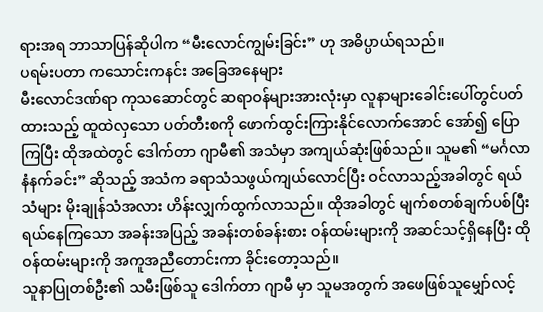ရားအရ ဘာသာပြန်ဆိုပါက “မီးလောင်ကျွမ်းခြင်း” ဟု အဓိပ္ပာယ်ရသည်။
ပရမ်းပတာ ကသောင်းကနင်း အခြေအနေများ
မီးလောင်ဒဏ်ရာ ကုသဆောင်တွင် ဆရာဝန်များအားလုံးမှာ လူနာများခေါင်းပေါ်တွင်ပတ်ထားသည့် ထူထဲလှသော ပတ်တီးစကို ဖောက်ထွင်းကြားနိုင်လောက်အောင် အော်၍ ပြောကြပြီး ထိုအထဲတွင် ဒေါက်တာ ဂျာမီ၏ အသံမှာ အကျယ်ဆုံးဖြစ်သည်။ သူမ၏ “မင်္ဂလာနံနက်ခင်း” ဆိုသည့် အသံက ခရာသံသဖွယ်ကျယ်လောင်ပြီး ဝင်လာသည့်အခါတွင် ရယ်သံများ မိုးချုန်သံအလား ဟိန်းလျှက်ထွက်လာသည်။ ထိုအခါတွင် မျက်စတစ်ချက်ပစ်ပြီး ရယ်နေကြသော အခန်းအပြည့် အခန်းတစ်ခန်းစား ဝန်ထမ်းများကို အဆင်သင့်ရှိနေပြီး ထိုဝန်ထမ်းများကို အကူအညီတောင်းကာ ခိုင်းတော့သည်။
သူနာပြုတစ်ဦး၏ သမီးဖြစ်သူ ဒေါက်တာ ဂျာမီ မှာ သူမအတွက် အဖေဖြစ်သူမျှော်လင့်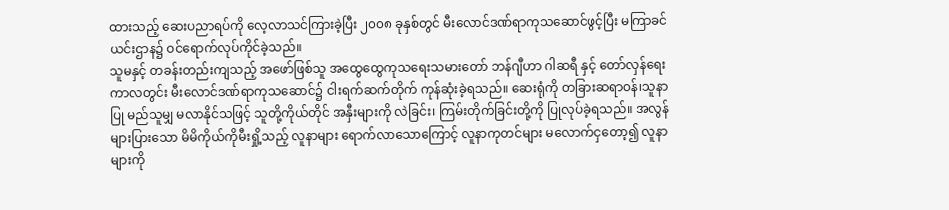ထားသည့် ဆေးပညာရပ်ကို လေ့လာသင်ကြားခဲ့ပြီး ၂၀၀၈ ခုနှစ်တွင် မီးလောင်ဒဏ်ရာကုသဆောင်ဖွင့်ပြီး မကြာခင် ယင်းဌာန၌ ဝင်ရောက်လုပ်ကိုင်ခဲ့သည်။
သူမနှင့် တခန်းတည်းကျသည့် အဖော်ဖြစ်သူ အထွေထွေကုသရေးသမားတော် ဘန်ဂျီဟာ ဂါဆရီ နှင့် တော်လှန်ရေးကာလတွင်း မီးလောင်ဒဏ်ရာကုသဆောင်၌ ငါးရက်ဆက်တိုက် ကုန်ဆုံးခဲ့ရသည်။ ဆေးရုံကို တခြားဆရာဝန်၊သူနာပြု မည်သူမျှ မလာနိုင်သဖြင့် သူတို့ကိုယ်တိုင် အနှီးများကို လဲခြင်း၊ ကြမ်းတိုက်ခြင်းတို့ကို ပြုလုပ်ခဲ့ရသည်။ အလွန်များပြားသော မိမိကိုယ်ကိုမီးရှို့သည့် လူနာများ ရောက်လာသောကြောင့် လူနာကုတင်များ မလောက်ငှတော့၍ လူနာများကို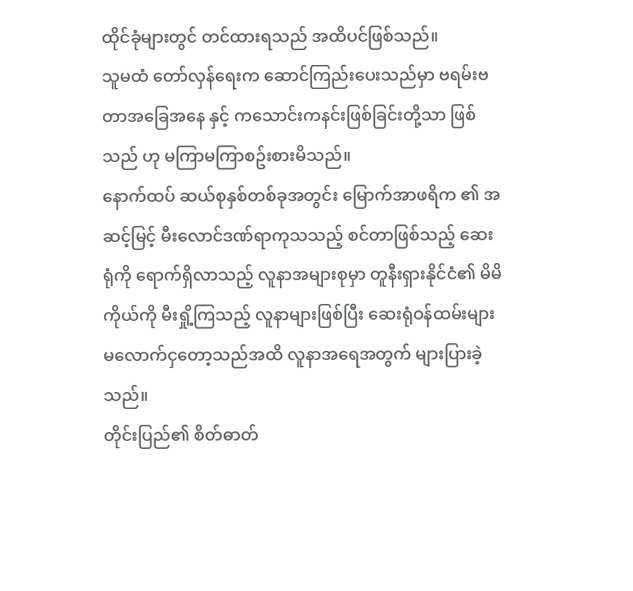ထိုင်ခုံများတွင် တင်ထားရသည် အထိပင်ဖြစ်သည်။
သူမထံ တော်လှန်ရေးက ဆောင်ကြည်းပေးသည်မှာ ဗရမ်းဗတာအခြေအနေ နှင့် ကသောင်းကနင်းဖြစ်ခြင်းတို့သာ ဖြစ်သည် ဟု မကြာမကြာစဥ်းစားမိသည်။
နောက်ထပ် ဆယ်စုနှစ်တစ်ခုအတွင်း မြောက်အာဖရိက ၏ အဆင့်မြင့် မီးလောင်ဒဏ်ရာကုသသည့် စင်တာဖြစ်သည့် ဆေးရုံကို ရောက်ရှိလာသည့် လူနာအများစုမှာ တူနီးရှားနိုင်ငံ၏ မိမိကိုယ်ကို မီးရှို့ကြသည့် လူနာများဖြစ်ပြီး ဆေးရုံဝန်ထမ်းများ မလောက်ငှတော့သည်အထိ လူနာအရေအတွက် များပြားခဲ့သည်။
တိုင်းပြည်၏ စိတ်ဓာတ်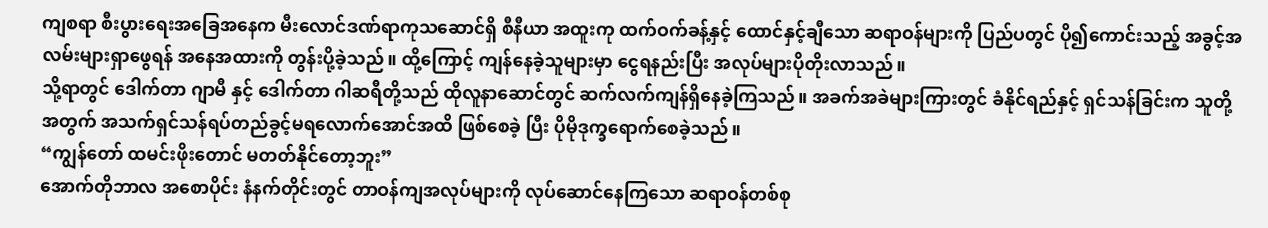ကျစရာ စီးပွားရေးအခြေအနေက မီးလောင်ဒဏ်ရာကုသဆောင်ရှိ စီနီယာ အထူးကု ထက်ဝက်ခန့်နှင့် ထောင်နှင့်ချီသော ဆရာဝန်များကို ပြည်ပတွင် ပို၍ကောင်းသည့် အခွင့်အလမ်းများရှာဖွေရန် အနေအထားကို တွန်းပို့ခဲ့သည်။ ထို့ကြောင့် ကျန်နေခဲ့သူများမှာ ငွေရနည်းပြီး အလုပ်များပိုတိုးလာသည်။
သို့ရာတွင် ဒေါက်တာ ဂျာမီ နှင့် ဒေါက်တာ ဂါဆရီတို့သည် ထိုလူနာဆောင်တွင် ဆက်လက်ကျန်ရှိနေခဲ့ကြသည်။ အခက်အခဲများကြားတွင် ခံနိုင်ရည်နှင့် ရှင်သန်ခြင်းက သူတို့အတွက် အသက်ရှင်သန်ရပ်တည်ခွင့်မရလောက်အောင်အထိ ဖြစ်စေခဲ့ ပြီး ပိုမိုဒုက္ခရောက်စေခဲ့သည်။
“ကျွန်တော် ထမင်းဖိုးတောင် မတတ်နိုင်တော့ဘူး”
အောက်တိုဘာလ အစောပိုင်း နံနက်တိုင်းတွင် တာဝန်ကျအလုပ်များကို လုပ်ဆောင်နေကြသော ဆရာဝန်တစ်စု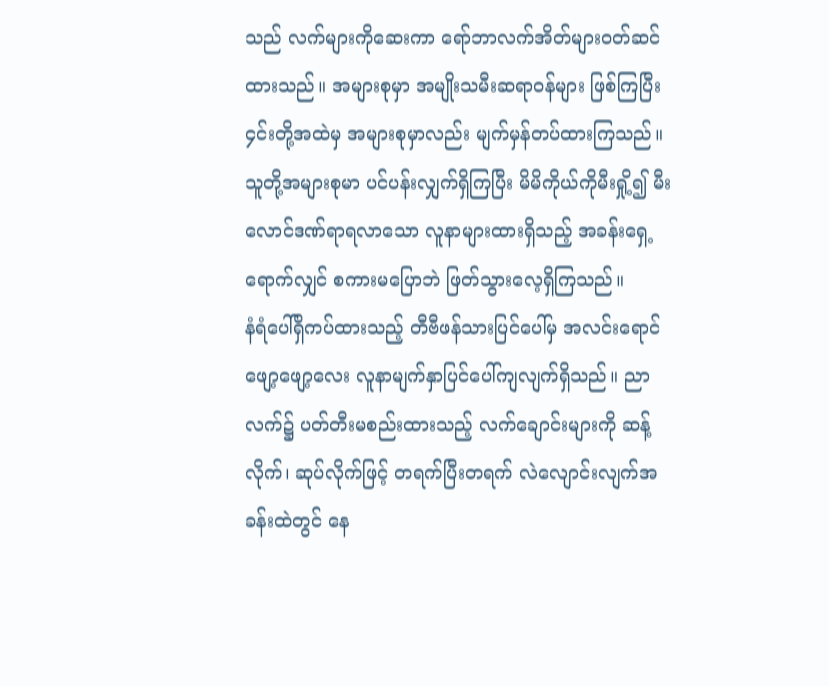သည် လက်များကိုဆေးကာ ရော်ဘာလက်အိတ်များဝတ်ဆင်ထားသည်။ အများစုမှာ အမျိုးသမီးဆရာဝန်များ ဖြစ်ကြပြီး ၄င်းတို့အထဲမှ အများစုမှာလည်း မျက်မှန်တပ်ထားကြသည်။ သူတို့အများစုမာ ပင်ပန်းလျှက်ရှိကြပြီး မိမိကိုယ်ကိုမီးရှို့၍ မီးလောင်ဒဏ်ရာရလာသော လူနာများထားရှိသည့် အခန်းရှေ့ရောက်လျှင် စကားမပြောဘဲ ဖြတ်သွားလေ့ရှိကြသည်။
နံရံပေါ်ရှိကပ်ထားသည့် တီဗီဖန်သားပြင်ပေါ်မှ အလင်းရောင်ဖျော့ဖျော့လေး လူနာမျက်နှာပြင်ပေါ်ကျလျက်ရှိသည်။ ညာလက်၌ ပတ်တီးမစည်းထားသည့် လက်ချောင်းများကို ဆန့်လိုက်၊ ဆုပ်လိုက်ဖြင့် တရက်ပြီးတရက် လဲလျောင်းလျက်အခန်းထဲတွင် နေ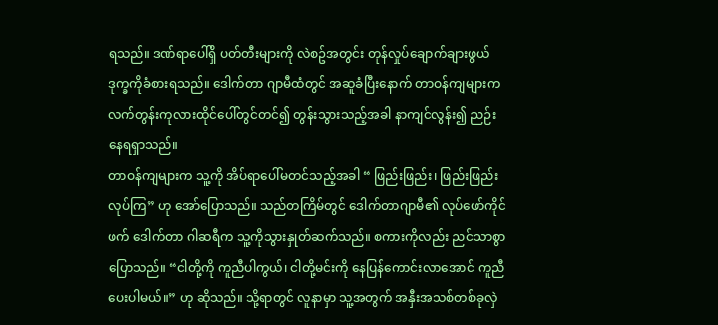ရသည်။ ဒဏ်ရာပေါ်ရှိ ပတ်တီးများကို လဲစဥ်အတွင်း တုန်လှုပ်ချောက်ချားဖွယ် ဒုက္ခကိုခံစားရသည်။ ဒေါက်တာ ဂျာမီထံတွင် အဆူခံပြီးနောက် တာဝန်ကျများက လက်တွန်းကုလားထိုင်ပေါ်တွင်တင်၍ တွန်းသွားသည့်အခါ နာကျင်လွန်း၍ ညဉ်းနေရရှာသည်။
တာဝန်ကျများက သူ့ကို အိပ်ရာပေါ်မတင်သည့်အခါ “ ဖြည်းဖြည်း၊ ဖြည်းဖြည်းလုပ်ကြ” ဟု အော်ပြောသည်။ သည်တကြိမ်တွင် ဒေါက်တာဂျာမီ၏ လုပ်ဖော်ကိုင်ဖက် ဒေါက်တာ ဂါဆရီက သူ့ကိုသွားနှုတ်ဆက်သည်။ စကားကိုလည်း ညင်သာစွာပြောသည်။ “ငါတို့ကို ကူညီပါကွယ်၊ ငါတို့မင်းကို နေပြန်ကောင်းလာအောင် ကူညီပေးပါမယ်။” ဟု ဆိုသည်။ သို့ရာတွင် လူနာမှာ သူ့အတွက် အနှီးအသစ်တစ်ခုလှဲ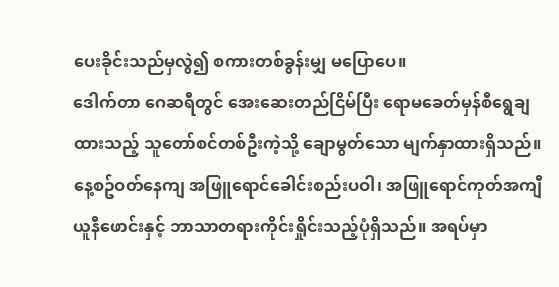ပေးခိုင်းသည်မှလွဲ၍ စကားတစ်ခွန်းမျှ မပြောပေ။
ဒေါက်တာ ဂေဆရီတွင် အေးဆေးတည်ငြိမ်ပြီး ရောမခေတ်မှန်စီရွေချထားသည့် သူတော်စင်တစ်ဦးကဲ့သို့ ချောမွတ်သော မျက်နှာထားရှိသည်။ နေ့စဥ်ဝတ်နေကျ အဖြူရောင်ခေါင်းစည်းပဝါ၊ အဖြူရောင်ကုတ်အကျီ ယူနီဖောင်းနှင့် ဘာသာတရားကိုင်းရှိုင်းသည့်ပုံရှိသည်။ အရပ်မှာ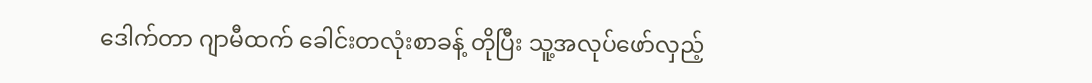ဒေါက်တာ ဂျာမီထက် ခေါင်းတလုံးစာခန့် တိုပြီး သူ့အလုပ်ဖော်လှည့်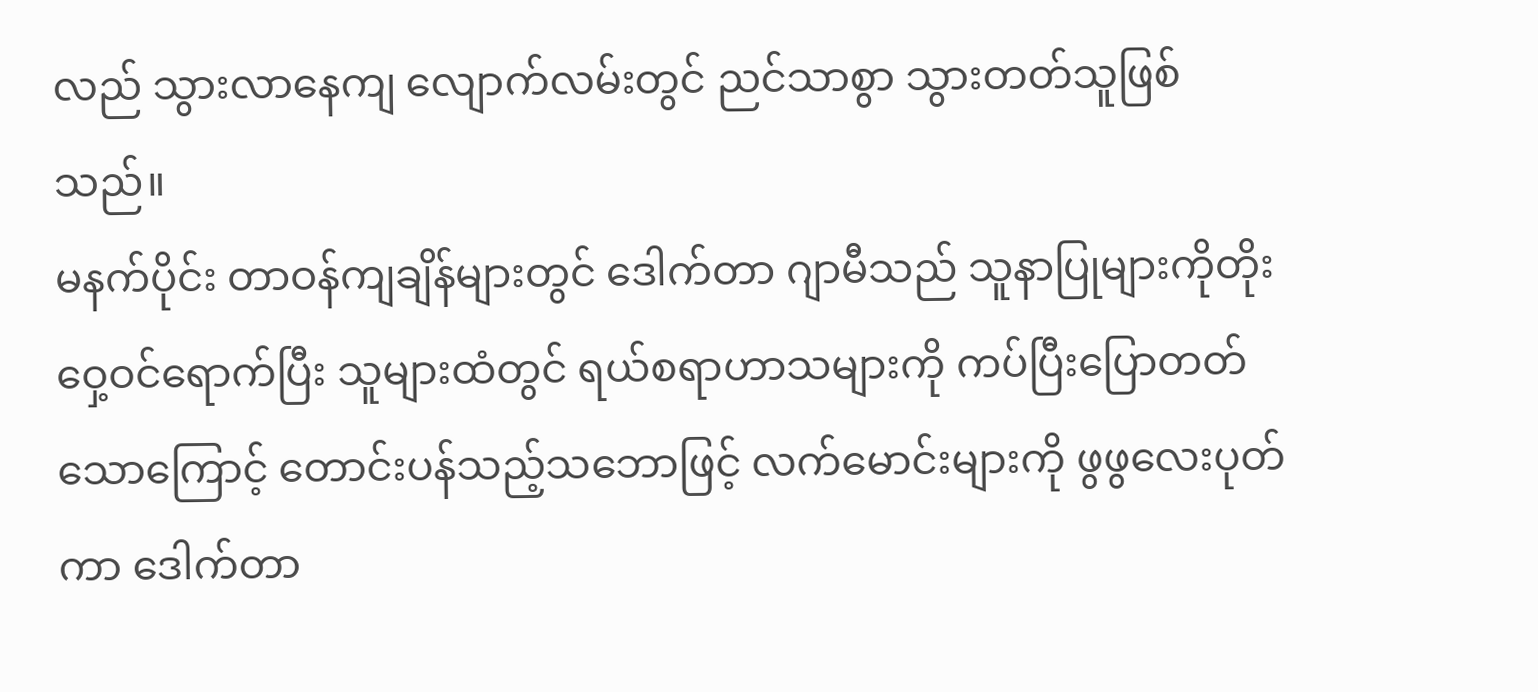လည် သွားလာနေကျ လျောက်လမ်းတွင် ညင်သာစွာ သွားတတ်သူဖြစ်သည်။
မနက်ပိုင်း တာဝန်ကျချိန်များတွင် ဒေါက်တာ ဂျာမီသည် သူနာပြုများကိုတိုးဝှေ့ဝင်ရောက်ပြီး သူများထံတွင် ရယ်စရာဟာသများကို ကပ်ပြီးပြောတတ်သောကြောင့် တောင်းပန်သည့်သဘောဖြင့် လက်မောင်းများကို ဖွဖွလေးပုတ်ကာ ဒေါက်တာ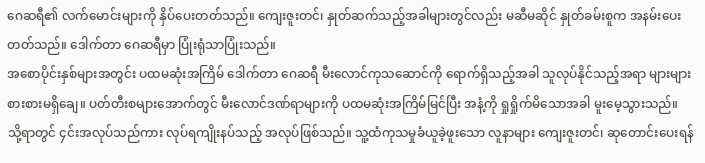ဂေဆရီ၏ လက်မောင်းများကို နှိပ်ပေးတတ်သည်။ ကျေးဇူးတင်၊ နှုတ်ဆက်သည့်အခါများတွင်လည်း မဆီမဆိုင် နှုတ်ခမ်းစူက အနမ်းပေးတတ်သည်။ ဒေါက်တာ ဂေဆရီမှာ ပြုံးရုံသာပြုံးသည်။
အစောပိုင်းနှစ်များအတွင်း ပထမဆုံးအကြိမ် ဒေါက်တာ ဂေဆရီ မီးလောင်ကုသဆောင်ကို ရောက်ရှိသည့်အခါ သူလုပ်နိုင်သည့်အရာ များများစားစားမရှိချေ။ ပတ်တီးစများအောက်တွင် မီးလောင်ဒဏ်ရာများကို ပထမဆုံးအကြိမ်မြင်ပြီး အနံ့ကို ရှုရှိုက်မိသောအခါ မူးမေ့သွားသည်။
သို့ရာတွင် ၄င်းအလုပ်သည်ကား လုပ်ရကျိုးနပ်သည့် အလုပ်ဖြစ်သည်။ သူ့ထံကုသမှုခံယူခဲ့ဖူးသော လူနာများ ကျေးဇူးတင်၊ ဆုတောင်းပေးရန်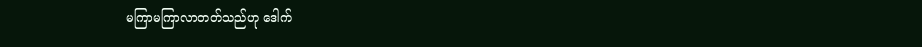မကြာမကြာလာတတ်သည်ဟု ဒေါက်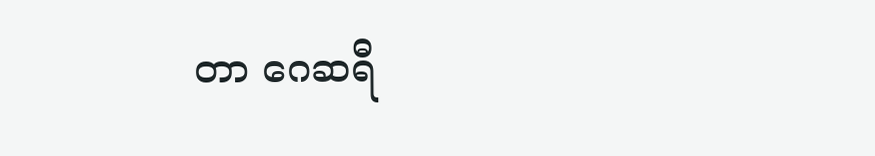တာ ဂေဆရီ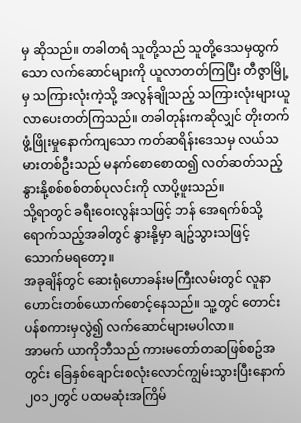မှ ဆိုသည်။ တခါတရံ သူတို့သည် သူတို့ဒေသမှထွက်သော လက်ဆောင်များကို ယူလာတတ်ကြပြီး တီဇွာမြို့မှ သကြားလုံးကဲ့သို့ အလွန်ချိုသည့် သကြားလုံးများယူလာပေးတတ်ကြသည်။ တခါတုန်းကဆိုလျှင် တိုးတက်ဖွံ့ဖြိုးမှုနောက်ကျသော ကတ်ဆရိန်းဒေသမှ လယ်သမားတစ်ဦးသည် မနက်စောစောထ၍ လတ်ဆတ်သည့်နွားနို့စစ်စစ်တစ်ပုလင်းကို လာပို့ဖူးသည်။
သို့ရာတွင် ခရီးဝေးလွန်းသဖြင့် ဘန် အေရက်စ်သို့ ရောက်သည့်အခါတွင် နွားနို့မှာ ချဥ်သွားသဖြင့် သောက်မရတော့။
အခုချိန်တွင် ဆေးရုံဟောခန်းမကြီးလမ်းတွင် လူနာဟောင်းတစ်ယောက်စောင့်နေသည်။ သူ့တွင် တောင်းပန်စကားမှလွဲ၍ လက်ဆောင်များမပါလာ။
အာမက် ယာကိုဘီသည် ကားမတော်တဆဖြစ်စဥ်အတွင်း ခြေနှစ်ချောင်းစလုံးလောင်ကျွမ်းသွားပြီးနောက် ၂၀၁၂တွင် ပထမဆုံးအကြိမ်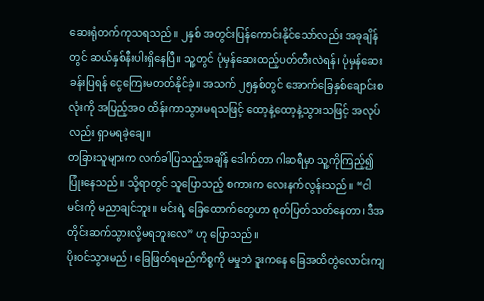ဆေးရုံတက်ကုသရသည်။ ၂နှစ် အတွင်းပြန်ကောင်းနိုင်သော်လည်း အခုချိန်တွင် ဆယ်နှစ်နီးပါးရှိနေပြီ။ သူ့တွင် ပုံမှန်ဆေးထည့်ပတ်တီးလဲရန်၊ ပုံမှန်ဆေးခန်းပြရန် ငွေကြေးမတတ်နိုင်ခဲ့။ အသက် ၂၅နှစ်တွင် အောက်ခြေနှစ်ချောင်းစလုံးကို အပြည့်အဝ ထိန်းကာသွားမရသဖြင့် ထော့နဲ့ထော့နဲ့သွားသဖြင့် အလုပ်လည်း ရှာမရခဲ့ချေ။
တခြားသူများက လက်ခါပြသည့်အချိန် ဒေါက်တာ ဂါဆရီမှာ သူ့ကိုကြည့်၍ ပြုံးနေသည်။ သို့ရာတွင် သူပြောသည့် စကားက လေးနက်လွန်းသည်။ “ငါ မင်းကို မညာချင်ဘူး။ မင်းရဲ့ ခြေထောက်တွေဟာ စုတ်ပြတ်သတ်နေတာ၊ ဒီအတိုင်းဆက်သွားလို့မရဘူးလေ” ဟု ပြောသည်။
ပိုးဝင်သွားမည် ၊ ခြေဖြတ်ရမည်ကိစ္စကို မမှုဘဲ ဒူးကနေ ခြေအထိတွဲလောင်းကျ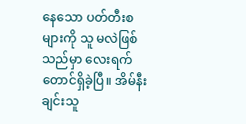နေသော ပတ်တီးစများကို သူ မလဲဖြစ်သည်မှာ လေးရက်တောင်ရှိခဲ့ပြီ။ အိမ်နီးချင်းသူ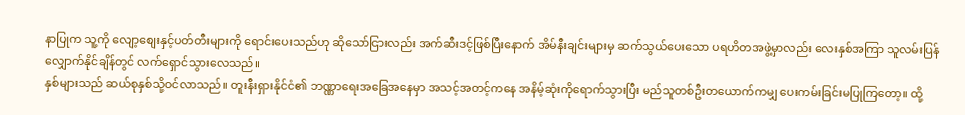နာပြုက သူ့ကို လျော့စျေးနှင့်ပတ်တီးများကို ရောင်းပေးသည်ဟု ဆိုသော်ငြားလည်း အက်ဆီးဒင့်ဖြစ်ပြီးနောက် အိမ်နီးချင်းများမှ ဆက်သွယ်ပေးသော ပရဟိတအဖွဲ့မှာလည်း လေးနှစ်အကြာ သူလမ်းပြန်လျှောက်နိုင်ချိန်တွင် လက်ရှောင်သွားလေသည်။
နှစ်များသည် ဆယ်စုနှစ်သို့ဝင်လာသည်။ တူးနီးရှားနိုင်ငံ၏ ဘဏ္ဏာရေးအခြေအနေမှာ အသင့်အတင့်ကနေ အနိမ့်ဆုံးကိုရောက်သွားပြီး မည်သူတစ်ဦးတယောက်ကမျှ ပေးကမ်းခြင်းမပြုကြတော့။ ထို့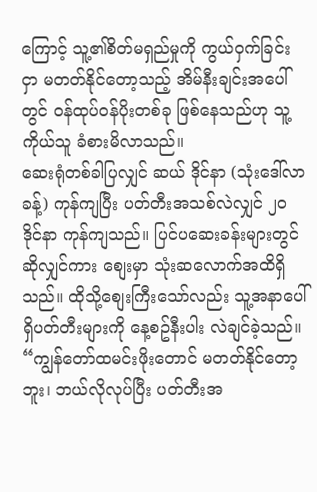ကြောင့် သူ့၏စိတ်မရှည်မှုကို ကွယ်ဝှက်ခြင်းငှာ မတတ်နိုင်တော့သည့် အိမ်နီးချင်းအပေါ်တွင် ဝန်ထုပ်ဝန်ပိုးတစ်ခု ဖြစ်နေသည်ဟု သူ့ကိုယ်သူ ခံစားမိလာသည်။
ဆေးရုံတစ်ခါပြလျှင် ဆယ် ဒိုင်နာ (သုံးဒေါ်လာခန့်) ကုန်ကျပြီး ပတ်တီးအသစ်လဲလျှင် ၂၀ ဒိုင်နာ ကုန်ကျသည်။ ပြင်ပဆေးခန်းများတွင်ဆိုလျှင်ကား စျေးမှာ သုံးဆလောက်အထိရှိသည်။ ထိုသို့စျေးကြီးသော်လည်း သူ့အနာပေါ်ရှိပတ်တီးများကို နေ့စဥ်နီးပါး လဲချင်ခဲ့သည်။
“ကျွန်တော်ထမင်းဖိုးတောင် မတတ်နိုင်တော့ဘူး၊ ဘယ်လိုလုပ်ပြီး ပတ်တီးအ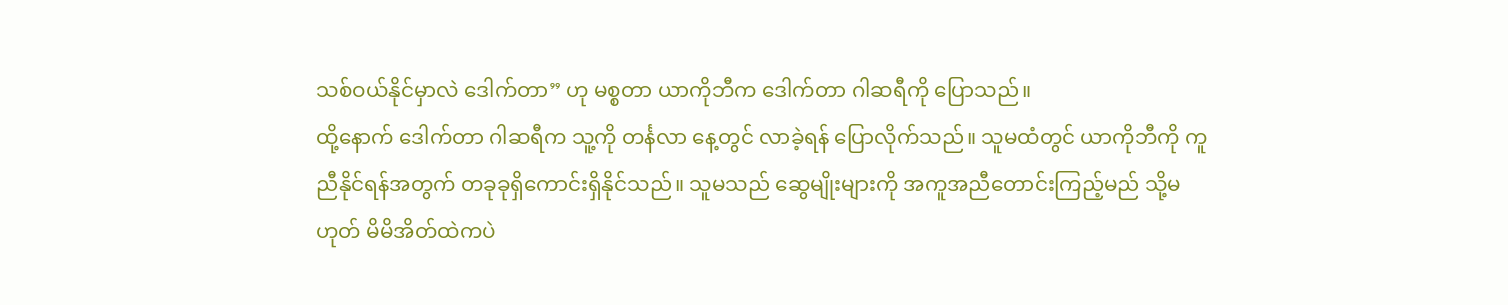သစ်ဝယ်နိုင်မှာလဲ ဒေါက်တာ” ဟု မစ္စတာ ယာကိုဘီက ဒေါက်တာ ဂါဆရီကို ပြောသည်။
ထို့နောက် ဒေါက်တာ ဂါဆရီက သူ့ကို တင်္နလာ နေ့တွင် လာခဲ့ရန် ပြောလိုက်သည်။ သူမထံတွင် ယာကိုဘီကို ကူညီနိုင်ရန်အတွက် တခုခုရှိကောင်းရှိနိုင်သည်။ သူမသည် ဆွေမျိုးများကို အကူအညီတောင်းကြည့်မည် သို့မဟုတ် မိမိအိတ်ထဲကပဲ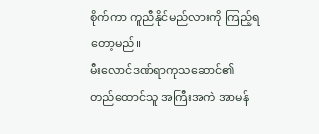စိုက်ကာ ကူညီနိုင်မည်လားကို ကြည့်ရတော့မည်။
မီးလောင်ဒဏ်ရာကုသဆောင်၏ တည်ထောင်သူ အကြီးအကဲ အာမန်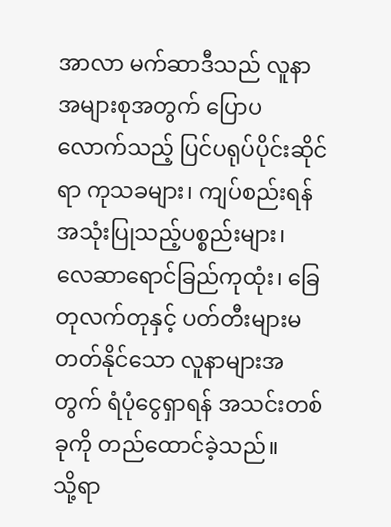အာလာ မက်ဆာဒီသည် လူနာအများစုအတွက် ပြောပလောက်သည့် ပြင်ပရုပ်ပိုင်းဆိုင်ရာ ကုသခများ၊ ကျပ်စည်းရန် အသုံးပြုသည့်ပစ္စည်းများ၊ လေဆာရောင်ခြည်ကုထုံး၊ ခြေတုလက်တုနှင့် ပတ်တီးများမတတ်နိုင်သော လူနာများအတွက် ရံပုံငွေရှာရန် အသင်းတစ်ခုကို တည်ထောင်ခဲ့သည်။
သို့ရာ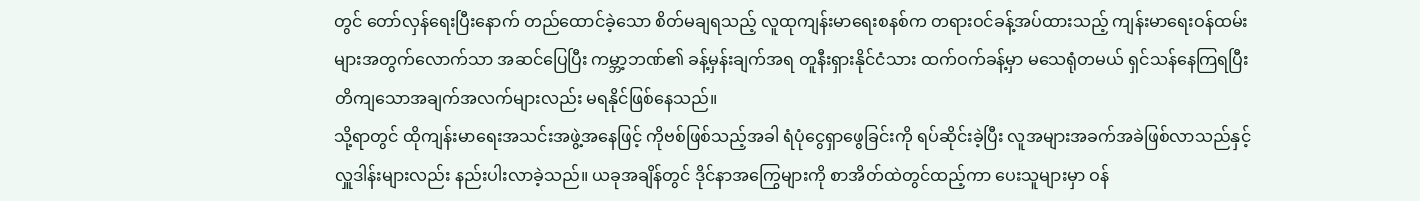တွင် တော်လှန်ရေးပြီးနောက် တည်ထောင်ခဲ့သော စိတ်မချရသည့် လူထုကျန်းမာရေးစနစ်က တရားဝင်ခန့်အပ်ထားသည့် ကျန်းမာရေးဝန်ထမ်းများအတွက်လောက်သာ အဆင်ပြေပြီး ကမ္ဘာ့ဘဏ်၏ ခန့်မှန်းချက်အရ တူနီးရှားနိုင်ငံသား ထက်ဝက်ခန့်မှာ မသေရုံတမယ် ရှင်သန်နေကြရပြီး တိကျသောအချက်အလက်များလည်း မရနိုင်ဖြစ်နေသည်။
သို့ရာတွင် ထိုကျန်းမာရေးအသင်းအဖွဲ့အနေဖြင့် ကိုဗစ်ဖြစ်သည့်အခါ ရံပုံငွေရှာဖွေခြင်းကို ရပ်ဆိုင်းခဲ့ပြီး လူအများအခက်အခဲဖြစ်လာသည်နှင့် လှူဒါန်းများလည်း နည်းပါးလာခဲ့သည်။ ယခုအချိန်တွင် ဒိုင်နာအကြွေများကို စာအိတ်ထဲတွင်ထည့်ကာ ပေးသူများမှာ ဝန်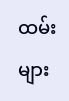ထမ်းများ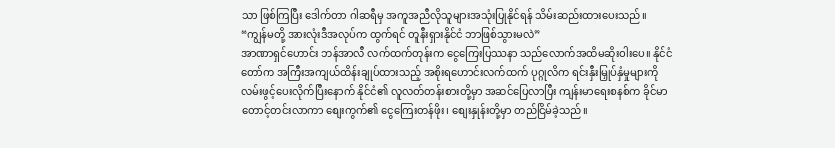သာ ဖြစ်ကြပြီး ဒေါက်တာ ဂါဆရီမှ အကူအညီလိုသူများအသုံးပြုနိုင်ရန် သိမ်းဆည်းထားပေးသည်။
“ကျွန်မတို့ အားလုံးဒီအလုပ်က ထွက်ရင် တူနီးရှားနိုင်ငံ ဘာဖြစ်သွားမလဲ”
အာဏာရှင်ဟောင်း ဘန်အာလီ လက်ထက်တုန်းက ငွေကြေးပြဿနာ သည်လောက်အထိမဆိုးဝါးပေ။ နိုင်ငံတော်က အကြီးအကျယ်ထိန်းချုပ်ထားသည့် အစိုးရဟောင်းလက်ထက် ပုဂ္ဂုလိက ရင်းနှီးမြှုပ်နှံမှုများကို လမ်းဖွင့်ပေးလိုက်ပြီးနောက် နိုင်ငံ၏ လူလတ်တန်းစားတို့မှာ အဆင်ပြေလာပြီး ကျန်းမာရေးစနစ်က ခိုင်မာတောင့်တင်းလာကာ စျေးကွက်၏ ငွေကြေးတန်ဖိုး၊ စျေးနှုန်းတို့မှာ တည်ငြိမ်ခဲ့သည်။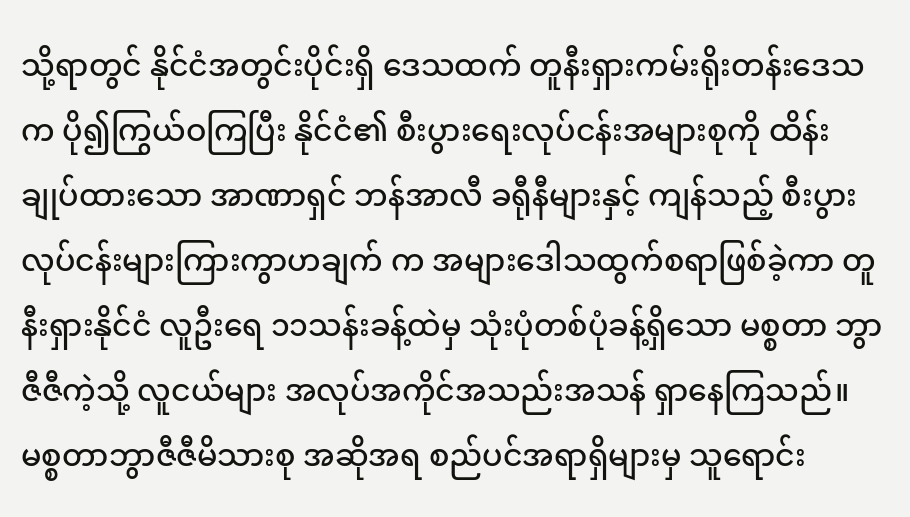သို့ရာတွင် နိုင်ငံအတွင်းပိုင်းရှိ ဒေသထက် တူနီးရှားကမ်းရိုးတန်းဒေသက ပို၍ကြွယ်ဝကြပြီး နိုင်ငံ၏ စီးပွားရေးလုပ်ငန်းအများစုကို ထိန်းချုပ်ထားသော အာဏာရှင် ဘန်အာလီ ခရီုနီများနှင့် ကျန်သည့် စီးပွားလုပ်ငန်းများကြားကွာဟချက် က အများဒေါသထွက်စရာဖြစ်ခဲ့ကာ တူနီးရှားနိုင်ငံ လူဦးရေ ၁၁သန်းခန့်ထဲမှ သုံးပုံတစ်ပုံခန့်ရှိသော မစ္စတာ ဘွာဇီဇီကဲ့သို့ လူငယ်များ အလုပ်အကိုင်အသည်းအသန် ရှာနေကြသည်။ မစ္စတာဘွာဇီဇီမိသားစု အဆိုအရ စည်ပင်အရာရှိများမှ သူရောင်း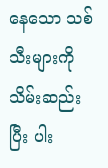နေသော သစ်သီးများကို သိမ်းဆည်းပြီး ပါး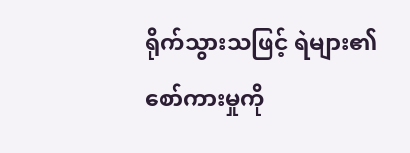ရိုက်သွားသဖြင့် ရဲများ၏ စော်ကားမှုကို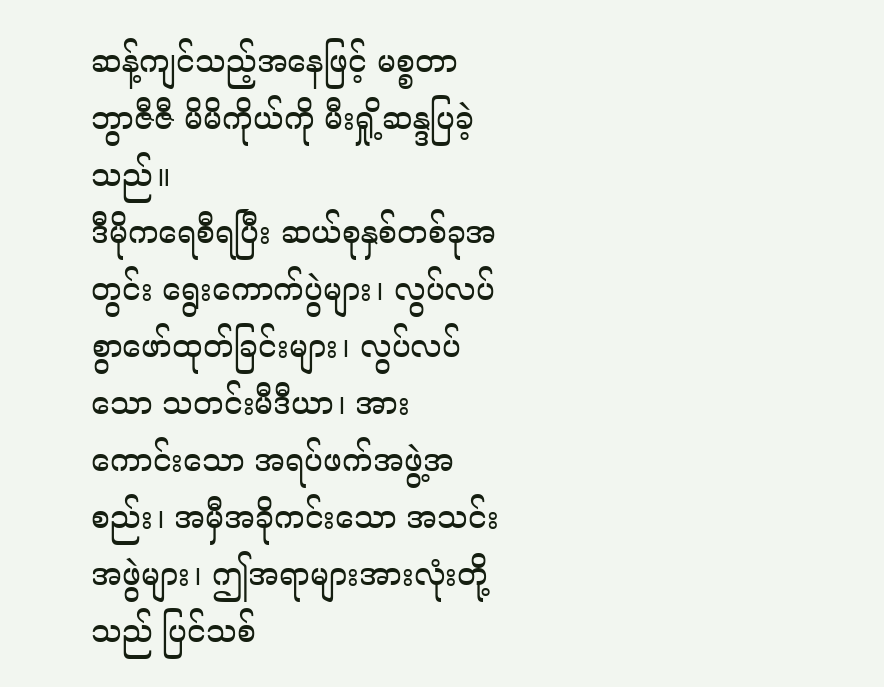ဆန့်ကျင်သည့်အနေဖြင့် မစ္စတာ ဘွာဇီဇီ မိမိကိုယ်ကို မီးရှို့ဆန္ဒပြခဲ့သည်။
ဒီမိုကရေစီရပြီး ဆယ်စုနှစ်တစ်ခုအတွင်း ရွေးကောက်ပွဲများ၊ လွပ်လပ်စွာဖော်ထုတ်ခြင်းများ၊ လွပ်လပ်သော သတင်းမီဒီယာ၊ အားကောင်းသော အရပ်ဖက်အဖွဲ့အစည်း၊ အမှီအခိုကင်းသော အသင်းအဖွဲများ၊ ဤအရာများအားလုံးတို့သည် ပြင်သစ်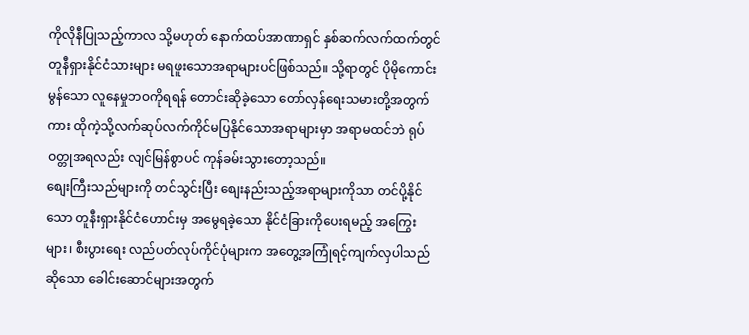ကိုလိုနီပြုသည့်ကာလ သို့မဟုတ် နောက်ထပ်အာဏာရှင် နှစ်ဆက်လက်ထက်တွင် တူနီရှားနိုင်ငံသားများ မရဖူးသောအရာများပင်ဖြစ်သည်။ သို့ရာတွင် ပိုမိုကောင်းမွန်သော လူနေမှုဘဝကိုရရန် တောင်းဆိုခဲ့သော တော်လှန်ရေးသမားတို့အတွက်ကား ထိုကဲ့သို့လက်ဆုပ်လက်ကိုင်မပြနိုင်သောအရာများမှာ အရာမထင်ဘဲ ရုပ်ဝတ္တုအရလည်း လျင်မြန်စွာပင် ကုန်ခမ်းသွားတော့သည်။
စျေးကြီးသည်များကို တင်သွင်းပြီး စျေးနည်းသည့်အရာများကိုသာ တင်ပို့နိုင်သော တူနီးရှားနိုင်ငံဟောင်းမှ အမွေရခဲ့သော နိုင်ငံခြားကိုပေးရမည့် အကြွေးများ၊ စီးပွားရေး လည်ပတ်လုပ်ကိုင်ပုံများက အတွေ့အကြုံရင့်ကျက်လှပါသည်ဆိုသော ခေါင်းဆောင်များအတွက်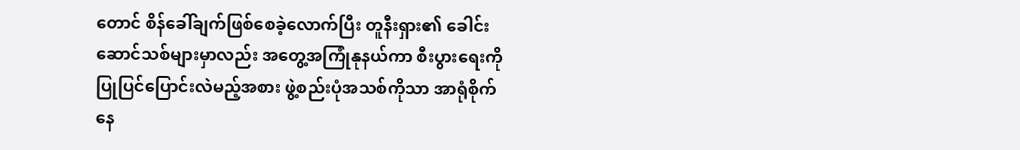တောင် စိန်ခေါ်ချက်ဖြစ်စေခဲ့လောက်ပြီး တူနီးရှား၏ ခေါင်းဆောင်သစ်များမှာလည်း အတွေ့အကြုံနုနယ်ကာ စီးပွားရေးကို ပြုပြင်ပြောင်းလဲမည့်အစား ဖွဲ့စည်းပုံအသစ်ကိုသာ အာရုံစိုက်နေ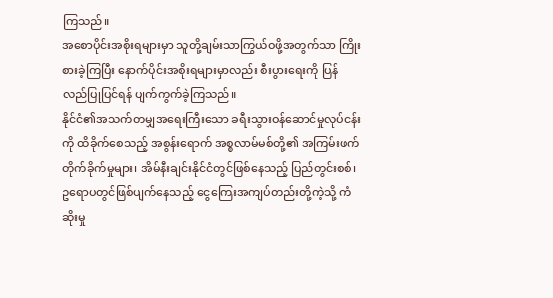ကြသည်။
အစောပိုင်းအစိုးရများမှာ သူတို့ချမ်းသာကြွယ်ဝဖို့အတွက်သာ ကြိုးစားခဲ့ကြပြီး နောက်ပိုင်းအစိုးရများမှာလည်း စီးပွားရေးကို ပြန်လည်ပြုပြင်ရန် ပျက်ကွက်ခဲ့ကြသည်။
နိုင်ငံ၏အသက်တမျှအရေးကြီးသော ခရီးသွားဝန်ဆောင်မှုလုပ်ငန်းကို ထိခိုက်စေသည့် အစွန်းရောက် အစ္စလာမ်မစ်တို့၏ အကြမ်းဖက်တိုက်ခိုက်မှုများ၊ အိမ်နီးချင်းနိုင်ငံတွင်ဖြစ်နေသည့် ပြည်တွင်းစစ်၊ ဥရောပတွင်ဖြစ်ပျက်နေသည့် ငွေကြေးအကျပ်တည်းတို့ကဲ့သို့ ကံဆိုးမှု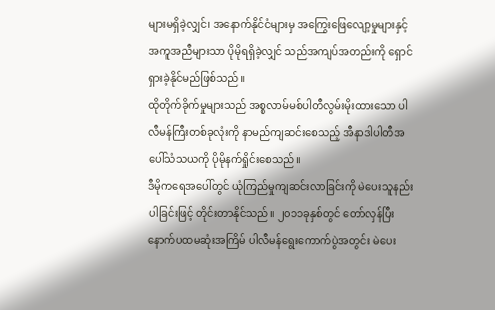များမရှိခဲ့လျှင်၊ အနောက်နိုင်ငံများမှ အကြွေးဖြေလျော့မှုများနှင့် အကူအညီများသာ ပိုမိုရရှိခဲ့လျှင် သည်အကျပ်အတည်းကို ရှောင်ရှားခဲ့နိုင်မည်ဖြစ်သည်။
ထိုတိုက်ခိုက်မှုများသည် အစ္စလာမ်မစ်ပါတီလွမ်းမိုးထားသော ပါလီမန်ကြီးတစ်ခုလုံးကို နာမည်ကျဆင်းစေသည့် အီနာဒါပါတီအပေါ်သံသယကို ပိုမိုနက်ရှိုင်းစေသည်။
ဒီမိုကရေအပေါ်တွင် ယုံကြည်မှုကျဆင်းလာခြင်းကို မဲပေးသူနည်းပါခြင်းဖြင့် တိုင်းတာနိုင်သည်။ ၂၀၁၁ခုနှစ်တွင် တော်လှန်ပြီးနောက်ပထမဆုံးအကြိမ် ပါလီမန်ရွေးကောက်ပွဲအတွင်း မဲပေး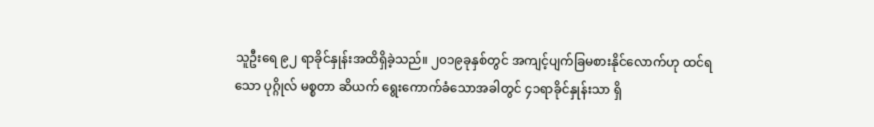သူဦးရေ ၉၂ ရာခိုင်နှုန်းအထိရှိခဲ့သည်။ ၂၀၁၉ခုနှစ်တွင် အကျင့်ပျက်ခြမစားနိုင်လောက်ဟု ထင်ရသော ပုဂ္ဂိုလ် မစ္စတာ ဆိယက် ရွေးကောက်ခံသောအခါတွင် ၄၁ရာခိုင်နှုန်းသာ ရှိ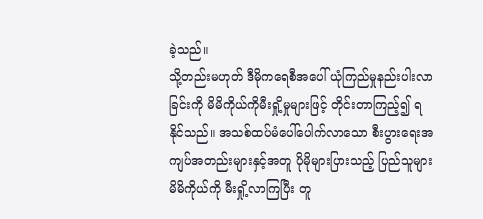ခဲ့သည်။
သို့တည်းမဟုတ် ဒီမိုကရေစီအပေါ် ယုံကြည်မှုနည်းပါးလာခြင်းကို မိမိကိုယ်ကိုမီးရှို့မှုများဖြင့် တိုင်းတာကြည့်၍ ရနိုင်သည်။ အသစ်ထပ်မံပေါ်ပေါက်လာသော စီးပွားရေးအကျပ်အတည်းများနှင့်အတူ ပိုမိုများပြားသည့် ပြည်သူများ မိမိကိုယ်ကို မီးရှို့လာကြပြီး တူ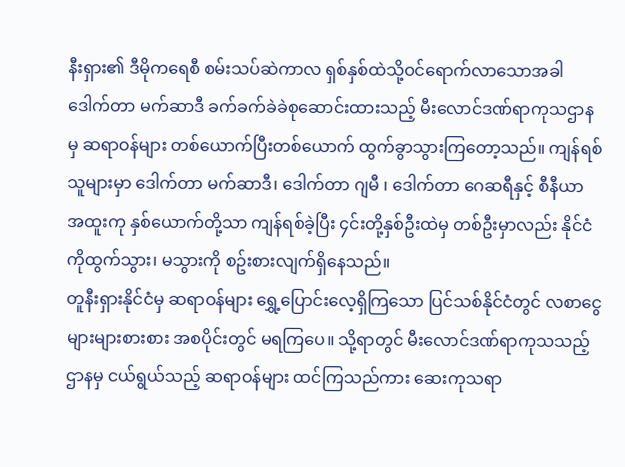နီးရှား၏ ဒီမိုကရေစီ စမ်းသပ်ဆဲကာလ ရှစ်နှစ်ထဲသို့ဝင်ရောက်လာသောအခါ ဒေါက်တာ မက်ဆာဒီ ခက်ခက်ခဲခဲစုဆောင်းထားသည့် မီးလောင်ဒဏ်ရာကုသဌာနမှ ဆရာဝန်များ တစ်ယောက်ပြီးတစ်ယောက် ထွက်ခွာသွားကြတော့သည်။ ကျန်ရစ်သူများမှာ ဒေါက်တာ မက်ဆာဒီ၊ ဒေါက်တာ ဂျမီ ၊ ဒေါက်တာ ဂေဆရီနှင့် စီနီယာ အထူးကု နှစ်ယောက်တို့သာ ကျန်ရစ်ခဲ့ပြီး ၄င်းတို့နှစ်ဦးထဲမှ တစ်ဦးမှာလည်း နိုင်ငံကိုထွက်သွား၊ မသွားကို စဥ်းစားလျက်ရှိနေသည်။
တူနီးရှားနိုင်ငံမှ ဆရာဝန်များ ရွှေ့ပြောင်းလေ့ရှိကြသော ပြင်သစ်နိုင်ငံတွင် လစာငွေများများစားစား အစပိုင်းတွင် မရကြပေ။ သို့ရာတွင် မီးလောင်ဒဏ်ရာကုသသည့် ဌာနမှ ငယ်ရွယ်သည့် ဆရာဝန်များ ထင်ကြသည်ကား ဆေးကုသရာ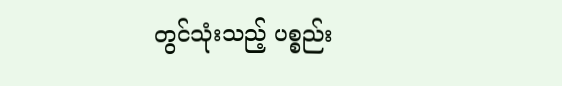တွင်သုံးသည့် ပစ္စည်း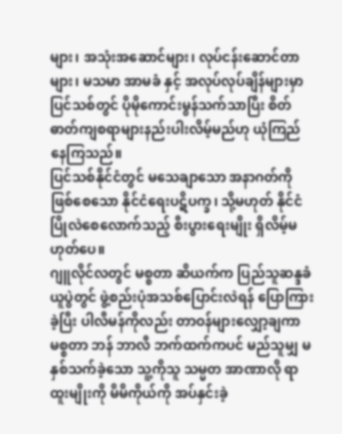များ၊ အသုံးအဆောင်များ၊ လုပ်ငန်းဆောင်တာများ၊ မသမာ အာမခံ နှင့် အလုပ်လုပ်ချိန်များမှာ ပြင်သစ်တွင် ပိုမိုကောင်းမွန်သက်သာပြီး စိတ်ဓာတ်ကျစရာများနည်းပါးလိမ့်မည်ဟု ယုံကြည်နေကြသည်။
ပြင်သစ်နိုင်ငံတွင် မသေချာသော အနာဂတ်ကိုဖြစ်စေသော နိုင်ငံရေးပဋိပက္ခ၊ သို့မဟုတ် နိုင်ငံပြိုလဲစေလောက်သည့် စီးပွားရေးမျိုး ရှိလိမ့်မဟုတ်ပေ။
ဂျူလိုင်လတွင် မစ္စတာ ဆိယက်က ပြည်သူဆန္ဒခံယူပွဲတွင် ဖွဲ့စည်းပုံအသစ်ပြောင်းလဲရန် ပြောကြားခဲ့ပြီး ပါလီမန်ကိုလည်း တာဝန်များလျှော့ချကာ မစ္စတာ ဘန် ဘာလီ ဘက်ထက်ကပင် မည်သူမျှ မနှစ်သက်ခဲ့သော သူ့ကိုသူ သမ္မတ အာဏာလို ရာထူးမျိုးကို မိမိကိုယ်ကို အပ်နှင်းခဲ့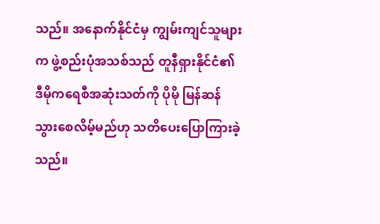သည်။ အနောက်နိုင်ငံမှ ကျွမ်းကျင်သူများက ဖွဲ့စည်းပုံအသစ်သည် တူနီရှားနိုင်ငံ၏ ဒီမိုကရေစီအဆုံးသတ်ကို ပိုမို မြန်ဆန်သွားစေလိမ့်မည်ဟု သတိပေးပြောကြားခဲ့သည်။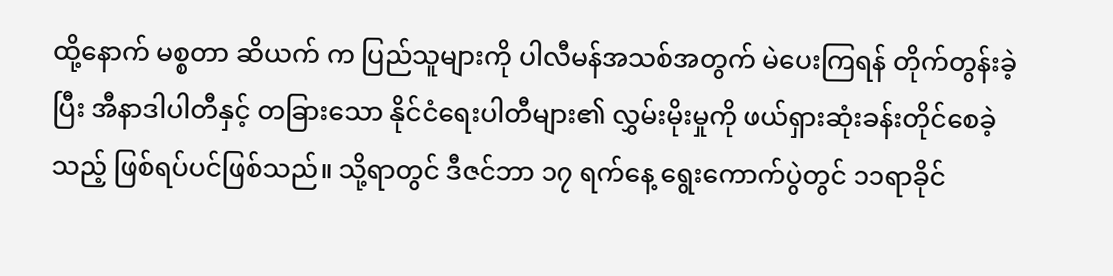ထို့နောက် မစ္စတာ ဆိယက် က ပြည်သူများကို ပါလီမန်အသစ်အတွက် မဲပေးကြရန် တိုက်တွန်းခဲ့ပြီး အီနာဒါပါတီနှင့် တခြားသော နိုင်ငံရေးပါတီများ၏ လွှမ်းမိုးမှုကို ဖယ်ရှားဆုံးခန်းတိုင်စေခဲ့သည့် ဖြစ်ရပ်ပင်ဖြစ်သည်။ သို့ရာတွင် ဒီဇင်ဘာ ၁၇ ရက်နေ့ ရွေးကောက်ပွဲတွင် ၁၁ရာခိုင်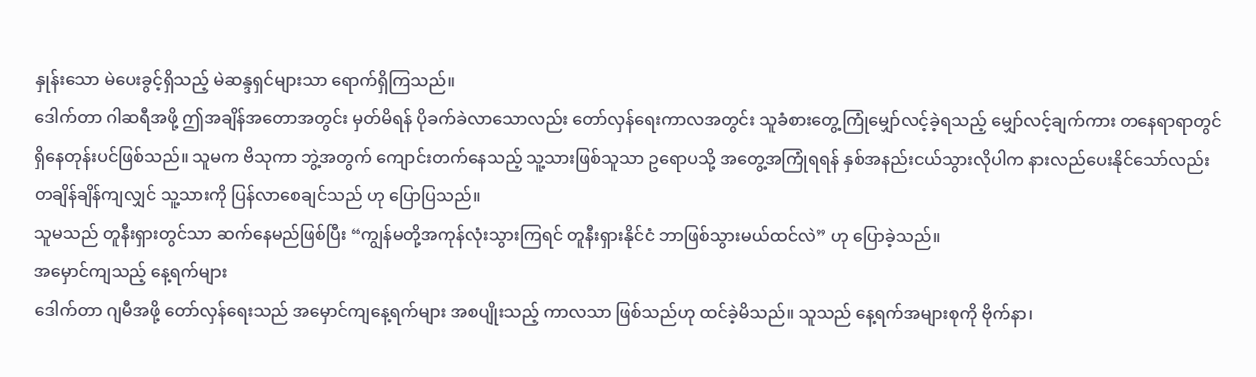နှုန်းသော မဲပေးခွင့်ရှိသည့် မဲဆန္ဒရှင်များသာ ရောက်ရှိကြသည်။
ဒေါက်တာ ဂါဆရီအဖို့ ဤအချိန်အတောအတွင်း မှတ်မိရန် ပိုခက်ခဲလာသောလည်း တော်လှန်ရေးကာလအတွင်း သူခံစားတွေ့ကြုံမျှော်လင့်ခဲ့ရသည့် မျှော်လင့်ချက်ကား တနေရာရာတွင် ရှိနေတုန်းပင်ဖြစ်သည်။ သူမက ဗိသုကာ ဘွဲ့အတွက် ကျောင်းတက်နေသည့် သူ့သားဖြစ်သူသာ ဥရောပသို့ အတွေ့အကြုံရရန် နှစ်အနည်းငယ်သွားလိုပါက နားလည်ပေးနိုင်သော်လည်း တချိန်ချိန်ကျလျှင် သူ့သားကို ပြန်လာစေချင်သည် ဟု ပြောပြသည်။
သူမသည် တူနီးရှားတွင်သာ ဆက်နေမည်ဖြစ်ပြီး “ကျွန်မတို့အကုန်လုံးသွားကြရင် တူနီးရှားနိုင်ငံ ဘာဖြစ်သွားမယ်ထင်လဲ” ဟု ပြောခဲ့သည်။
အမှောင်ကျသည့် နေ့ရက်များ
ဒေါက်တာ ဂျမီအဖို့ တော်လှန်ရေးသည် အမှောင်ကျနေ့ရက်များ အစပျိုးသည့် ကာလသာ ဖြစ်သည်ဟု ထင်ခဲ့မိသည်။ သူသည် နေ့ရက်အများစုကို ဗိုက်နာ၊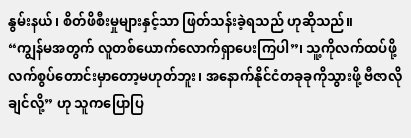နွမ်းနယ်၊ စိတ်ဖိစီးမှုများနှင့်သာ ဖြတ်သန်းခဲ့ရသည် ဟုဆိုသည်။
“ကျွန်မအတွက် လူတစ်ယောက်လောက်ရှာပေးကြပါ”၊ သူ့ကိုလက်ထပ်ဖို့ လက်စွပ်တောင်းမှာတော့မဟုတ်ဘူး၊ အနောက်နိုင်ငံတခုခုကိုသွားဖို့ ဗီဇာလိုချင်လို့” ဟု သူကပြောပြ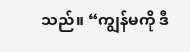သည်။ “ကျွန်မကို ဒီ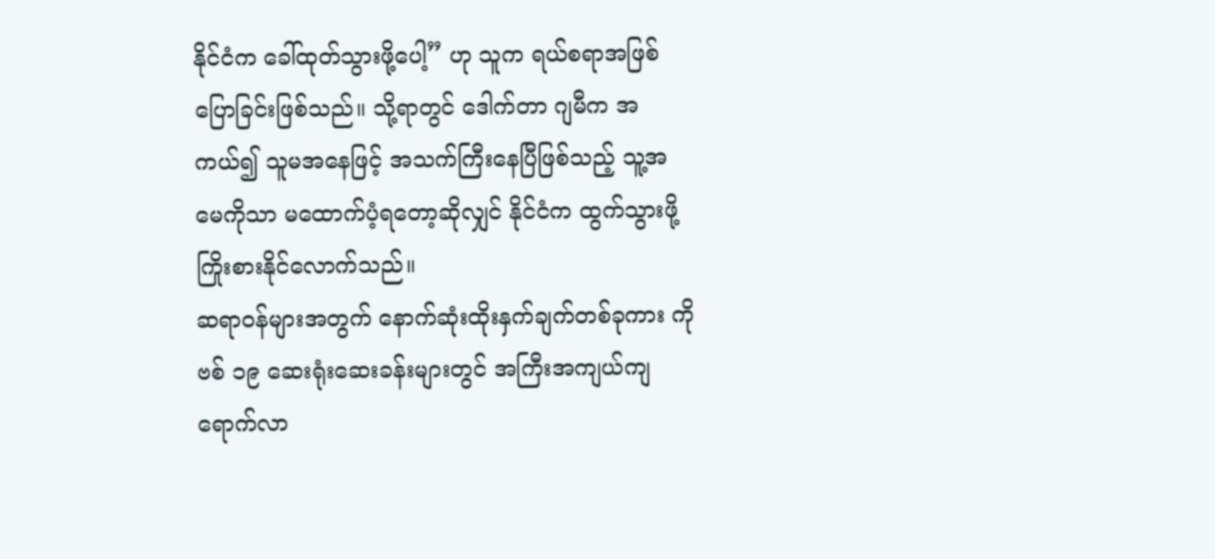နိုင်ငံက ခေါ်ထုတ်သွားဖို့ပေါ့” ဟု သူက ရယ်စရာအဖြစ် ပြောခြင်းဖြစ်သည်။ သို့ရာတွင် ဒေါက်တာ ဂျမီက အကယ်၍ သူမအနေဖြင့် အသက်ကြီးနေပြီဖြစ်သည့် သူ့အမေကိုသာ မထောက်ပံ့ရတော့ဆိုလျှင် နိုင်ငံက ထွက်သွားဖို့ ကြိုးစားနိုင်လောက်သည်။
ဆရာဝန်များအတွက် နောက်ဆုံးထိုးနှက်ချက်တစ်ခုကား ကိုဗစ် ၁၉ ဆေးရုံးဆေးခန်းများတွင် အကြီးအကျယ်ကျရောက်လာ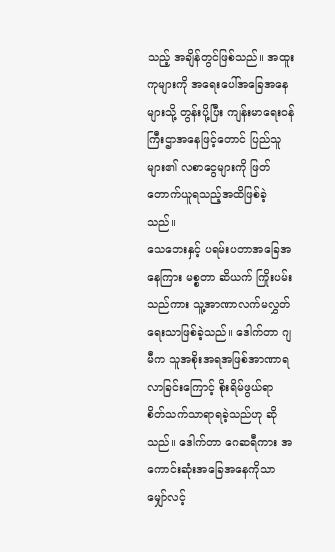သည့် အချိန်တွင်ဖြစ်သည်။ အထူးကုများကို အရေးပေါ်အခြေအနေများသို့ တွန်းပို့ပြီး ကျန်းမာရေးဝန်ကြီးဌာအနေဖြင့်တောင် ပြည်သူများ၏ လစာငွေများကို ဖြတ်တောက်ယူရသည့်အထိဖြစ်ခဲ့သည်။
သေဘေးနှင့် ပရမ်းပတာအခြေအနေကြား မစ္စတာ ဆိယက် ကြိုးပမ်းသည်ကား သူ့အာဏာလက်မလွှတ်ရေးသာဖြစ်ခဲ့သည်။ ဒေါက်တာ ဂျမီက သူအစိုးအရအဖြစ်အာဏာရလာခြင်းကြောင့် စိုးရိမ်ဖွယ်ရာ စိတ်သက်သာရာရခဲ့သည်ဟု ဆိုသည်။ ဒေါက်တာ ဂေဆရီကား အကောင်းဆုံးအခြေအနေကိုသာ မျှော်လင့်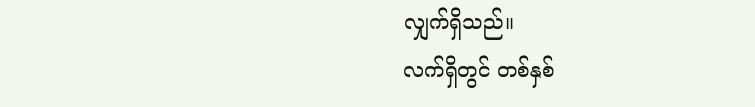လျှက်ရှိသည်။
လက်ရှိတွင် တစ်နှစ်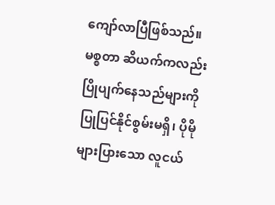ကျော်လာပြီဖြစ်သည်။ မစ္စတာ ဆိယက်ကလည်း ပြိုပျက်နေသည်များကို ပြုပြင်နိုင်စွမ်းမရှိ၊ ပိုမိုများပြားသော လူငယ်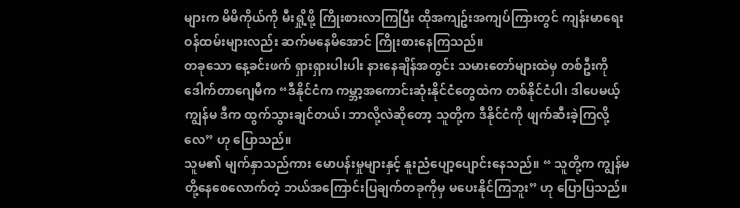များက မိမိကိုယ်ကို မီးရှို့ဖို့ ကြိုးစားလာကြပြီး ထိုအကျဥ်းအကျပ်ကြားတွင် ကျန်းမာရေးဝန်ထမ်းများလည်း ဆက်မနေမိအောင် ကြိုးစားနေကြသည်။
တခုသော နေ့ခင်းဖက် ရှားရှားပါးပါး နားနေချိန်အတွင်း သမားတော်များထဲမှ တစ်ဦးကို ဒေါက်တာဂျေမီက “ဒီနိုင်ငံက ကမ္ဘာ့အကောင်းဆုံးနိုင်ငံတွေထဲက တစ်နိုင်ငံပါ၊ ဒါပေမယ့် ကျွန်မ ဒီက ထွက်သွားချင်တယ်၊ ဘာလို့လဲဆိုတော့ သူတို့က ဒီနိုင်ငံကို ဖျက်ဆီးခဲ့ကြလို့လေ” ဟု ပြောသည်။
သူမ၏ မျက်နှာသည်ကား မောပန်းမှုများနှင့် နူးညံပျော့ပျောင်းနေသည်။ “ သူတို့က ကျွန်မတို့နေစေလောက်တဲ့ ဘယ်အကြောင်းပြချက်တခုကိုမှ မပေးနိုင်ကြဘူး” ဟု ပြောပြသည်။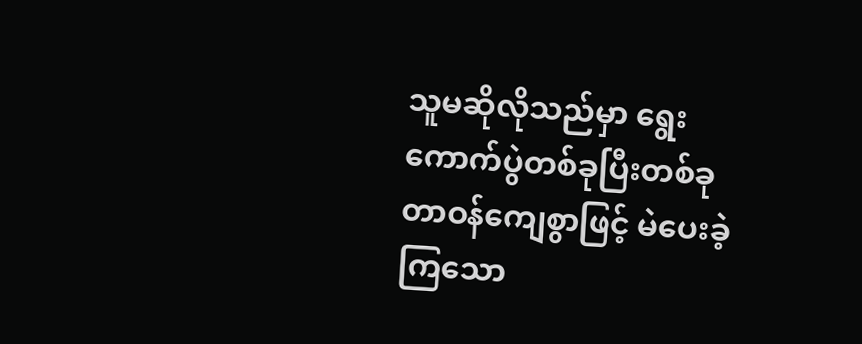သူမဆိုလိုသည်မှာ ရွေးကောက်ပွဲတစ်ခုပြီးတစ်ခု တာဝန်ကျေစွာဖြင့် မဲပေးခဲ့ကြသော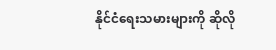နိုင်ငံရေးသမားများကို ဆိုလို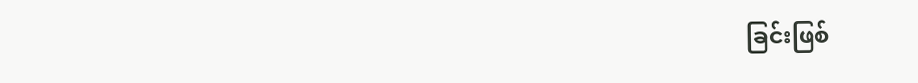ခြင်းဖြစ်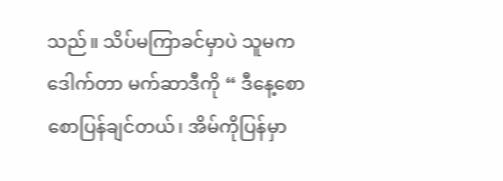သည်။ သိပ်မကြာခင်မှာပဲ သူမက ဒေါက်တာ မက်ဆာဒီကို “ ဒီနေ့စောစောပြန်ချင်တယ်၊ အိမ်ကိုပြန်မှာ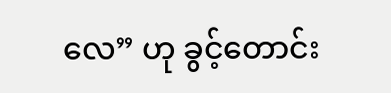လေ” ဟု ခွင့်တောင်း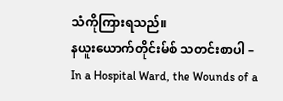သံကိုကြားရသည်။
နယူးယောက်တိုင်းမ်စ် သတင်းစာပါ – In a Hospital Ward, the Wounds of a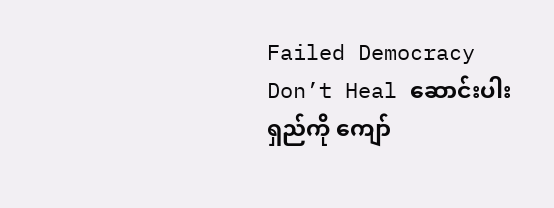Failed Democracy Don’t Heal ဆောင်းပါးရှည်ကို ကျော်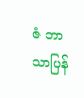ဇံ ဘာသာပြန်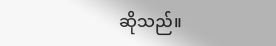ဆိုသည်။